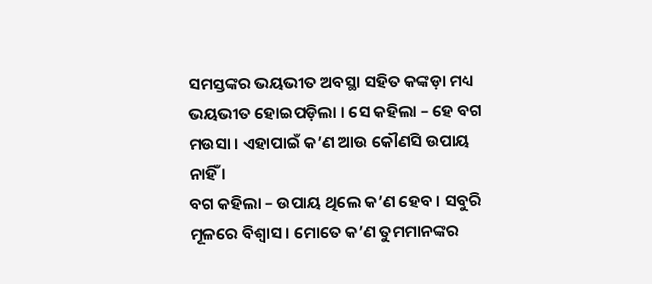ସମସ୍ତଙ୍କର ଭୟଭୀତ ଅବସ୍ଥା ସହିତ କଙ୍କଡ଼ା ମଧ୍ୟ ଭୟଭୀତ ହୋଇପଡ଼ିଲା । ସେ କହିଲା – ହେ ବଗ ମଉସା । ଏହାପାଇଁ କ’ଣ ଆଉ କୌଣସି ଉପାୟ ନାହିଁ ।
ବଗ କହିଲା – ଉପାୟ ଥିଲେ କ’ଣ ହେବ । ସବୁରି ମୂଳରେ ବିଶ୍ୱାସ । ମୋତେ କ’ଣ ତୁମମାନଙ୍କର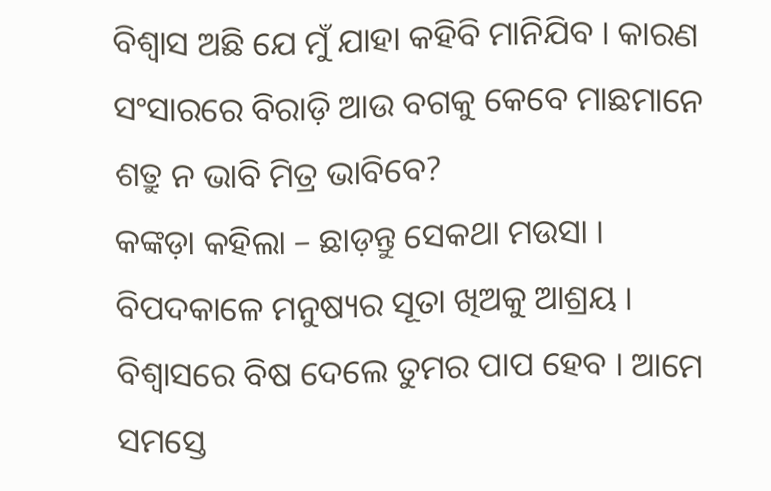ବିଶ୍ୱାସ ଅଛି ଯେ ମୁଁ ଯାହା କହିବି ମାନିଯିବ । କାରଣ ସଂସାରରେ ବିରାଡ଼ି ଆଉ ବଗକୁ କେବେ ମାଛମାନେ ଶତ୍ରୁ ନ ଭାବି ମିତ୍ର ଭାବିବେ?
କଙ୍କଡ଼ା କହିଲା – ଛାଡ଼ନ୍ତୁ ସେକଥା ମଉସା । ବିପଦକାଳେ ମନୁଷ୍ୟର ସୂତା ଖିଅକୁ ଆଶ୍ରୟ । ବିଶ୍ୱାସରେ ବିଷ ଦେଲେ ତୁମର ପାପ ହେବ । ଆମେ ସମସ୍ତେ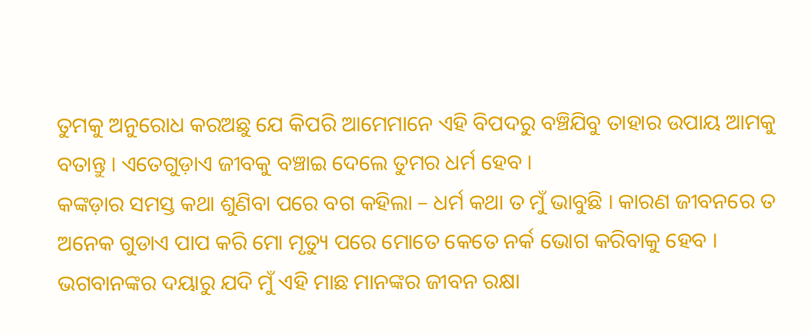ତୁମକୁ ଅନୁରୋଧ କରଅଛୁ ଯେ କିପରି ଆମେମାନେ ଏହି ବିପଦରୁ ବଞ୍ଚିଯିବୁ ତାହାର ଉପାୟ ଆମକୁ ବତାନ୍ତୁ । ଏତେଗୁଡ଼ାଏ ଜୀବକୁ ବଞ୍ଚାଇ ଦେଲେ ତୁମର ଧର୍ମ ହେବ ।
କଙ୍କଡ଼ାର ସମସ୍ତ କଥା ଶୁଣିବା ପରେ ବଗ କହିଲା – ଧର୍ମ କଥା ତ ମୁଁ ଭାବୁଛି । କାରଣ ଜୀବନରେ ତ ଅନେକ ଗୁଡାଏ ପାପ କରି ମୋ ମୃତ୍ୟୁ ପରେ ମୋତେ କେତେ ନର୍କ ଭୋଗ କରିବାକୁ ହେବ । ଭଗବାନଙ୍କର ଦୟାରୁ ଯଦି ମୁଁ ଏହି ମାଛ ମାନଙ୍କର ଜୀବନ ରକ୍ଷା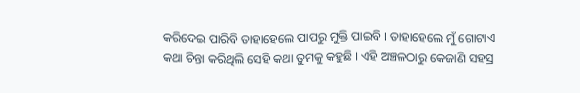କରିଦେଇ ପାରିବି ତାହାହେଲେ ପାପରୁ ମୁକ୍ତି ପାଇବି । ତାହାହେଲେ ମୁଁ ଗୋଟାଏ କଥା ଚିନ୍ତା କରିଥିଲି ସେହି କଥା ତୁମକୁ କହୁଛି । ଏହି ଅଞ୍ଚଳଠାରୁ କେଜାଣି ସହସ୍ର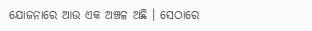ଯୋଜନାରେ ଆଉ ଏକ ଅଞ୍ଚଳ ଅଛି । ସେଠାରେ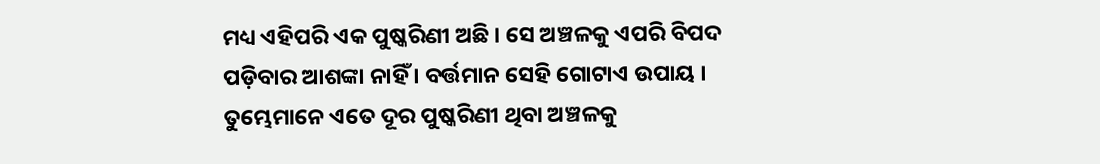ମଧ୍ୟ ଏହିପରି ଏକ ପୁଷ୍କରିଣୀ ଅଛି । ସେ ଅଞ୍ଚଳକୁ ଏପରି ବିପଦ ପଡ଼ିବାର ଆଶଙ୍କା ନାହିଁ । ବର୍ତ୍ତମାନ ସେହି ଗୋଟାଏ ଉପାୟ । ତୁମ୍ଭେମାନେ ଏତେ ଦୂର ପୁଷ୍କରିଣୀ ଥିବା ଅଞ୍ଚଳକୁ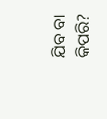ଯିବ ବା କିପରି?